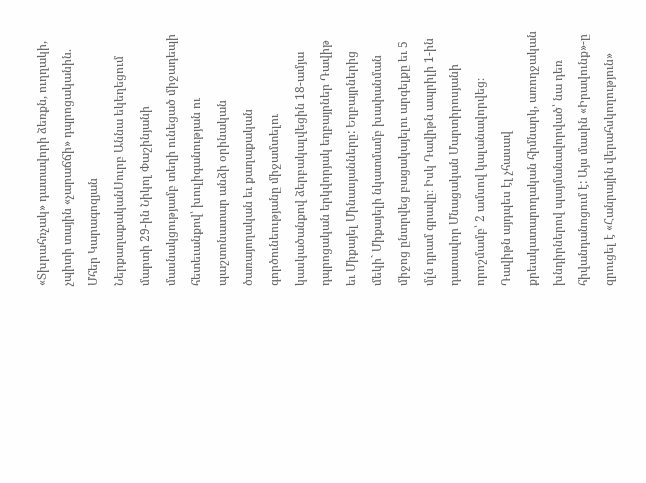«Տխրահռչակ» դատավորի ձեռքն, ուղղակի, չպիտի տային «չարաճճի» դպրոցականին. Մհեր Կարագոզյան
ՆերքաղաքականՍուրբ Աննա եկեղեցում մարտի 29-ին Նիկոլ Փաշինյանի մասնակցությամբ տեղի ունեցած միջադեպի հետեւանքով՝ խուլիգանության ու պաշտոնատար անձի օրինական ծառայողական եւ քաղաքական գործունեությանը միջամտելու կասկածանքով ձերբակալվեցին 18-ամյա դպրոցական երկվորյակ եղբայրներ Դավիթ եւ Միքայել Մինասյանները: Եղբայրներից մեկի` Միքայելի նկատմամբ խափանման միջոց ընտրվեց բացակայելու արգելքը եւ 5 մլն դրամ գրավը։ Իսկ Դավիթն ապրիլի 1-ին դատավոր Մնացական Մարտիրոսյանի որոշմամբ՝ 2 ամսով կալանավորվեց։ Դավիթն այդպես էլ չհասավ քրեակատարողական հիմնարկ, առողջական խնդիրներով պայմանավորված՝ նա դեռ հիվանդանոցում է: Այս մասին «Իրավունք»-ը զրուցել է «Հանրային վերահսկողություն»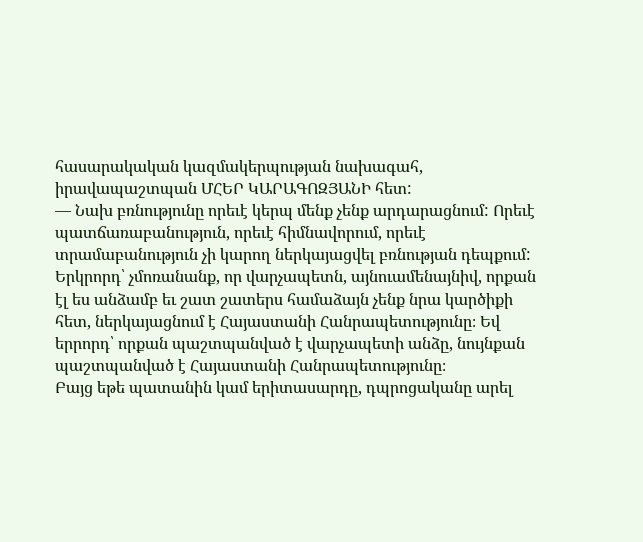հասարակական կազմակերպության նախագահ, իրավապաշտպան ՄՀԵՐ ԿԱՐԱԳՈԶՅԱՆԻ հետ:
— Նախ բռնությունը որեւէ կերպ մենք չենք արդարացնում: Որեւէ պատճառաբանություն, որեւէ հիմնավորում, որեւէ տրամաբանություն չի կարող ներկայացվել բռնության դեպքում: Երկրորդ՝ չմոռանանք, որ վարչապետն, այնուամենայնիվ, որքան էլ ես անձամբ եւ շատ շատերս համաձայն չենք նրա կարծիքի հետ, ներկայացնում է Հայաստանի Հանրապետությունը։ Եվ երրորդ՝ որքան պաշտպանված է վարչապետի անձը, նույնքան պաշտպանված է Հայաստանի Հանրապետությունը։
Բայց եթե պատանին կամ երիտասարդը, դպրոցականը արել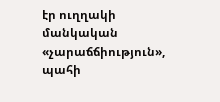էր ուղղակի մանկական «չարաճճիություն», պահի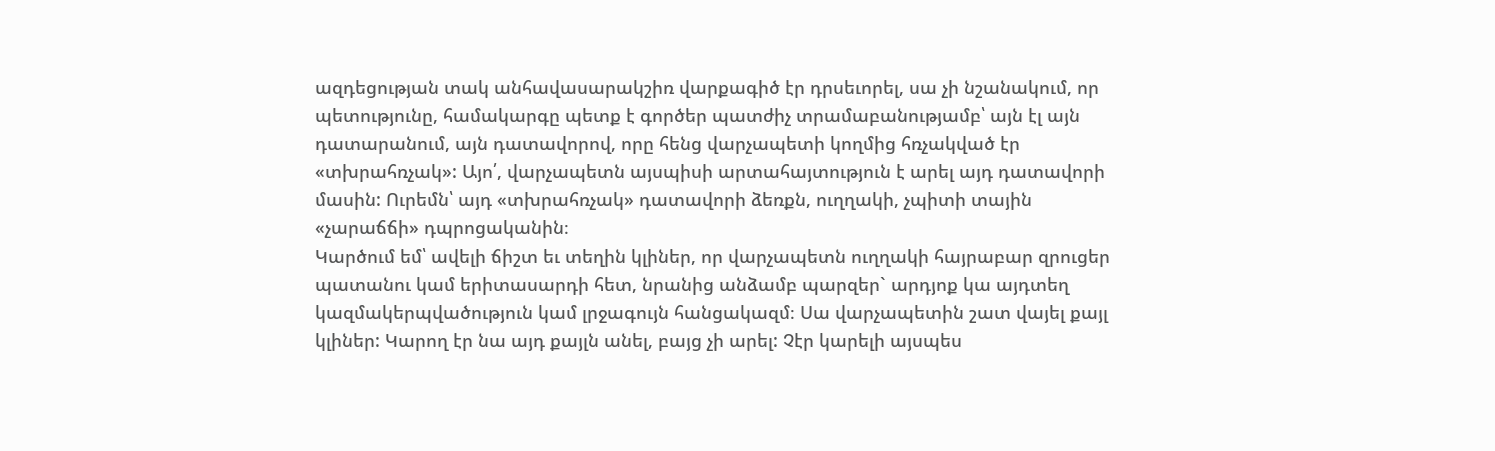ազդեցության տակ անհավասարակշիռ վարքագիծ էր դրսեւորել, սա չի նշանակում, որ պետությունը, համակարգը պետք է գործեր պատժիչ տրամաբանությամբ՝ այն էլ այն դատարանում, այն դատավորով, որը հենց վարչապետի կողմից հռչակված էր «տխրահռչակ»: Այո՛, վարչապետն այսպիսի արտահայտություն է արել այդ դատավորի մասին: Ուրեմն՝ այդ «տխրահռչակ» դատավորի ձեռքն, ուղղակի, չպիտի տային «չարաճճի» դպրոցականին։
Կարծում եմ՝ ավելի ճիշտ եւ տեղին կլիներ, որ վարչապետն ուղղակի հայրաբար զրուցեր պատանու կամ երիտասարդի հետ, նրանից անձամբ պարզեր` արդյոք կա այդտեղ կազմակերպվածություն կամ լրջագույն հանցակազմ։ Սա վարչապետին շատ վայել քայլ կլիներ: Կարող էր նա այդ քայլն անել, բայց չի արել: Չէր կարելի այսպես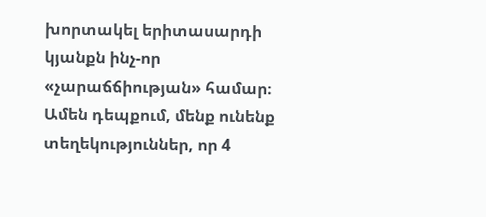խորտակել երիտասարդի կյանքն ինչ-որ «չարաճճիության» համար։ Ամեն դեպքում, մենք ունենք տեղեկություններ, որ 4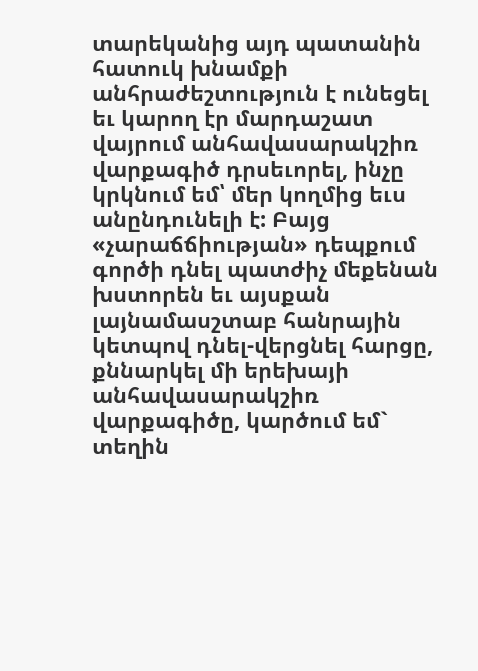տարեկանից այդ պատանին հատուկ խնամքի անհրաժեշտություն է ունեցել եւ կարող էր մարդաշատ վայրում անհավասարակշիռ վարքագիծ դրսեւորել, ինչը կրկնում եմ՝ մեր կողմից եւս անընդունելի է: Բայց «չարաճճիության» դեպքում գործի դնել պատժիչ մեքենան խստորեն եւ այսքան լայնամասշտաբ հանրային կետպով դնել-վերցնել հարցը, քննարկել մի երեխայի անհավասարակշիռ վարքագիծը, կարծում եմ` տեղին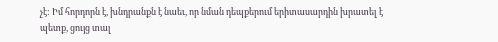չէ: Իմ հորդորն է, խնդրանքն է նաեւ, որ նման դեպքերում երիտասարդին խրատել է պետք, ցույց տալ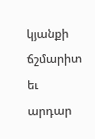կյանքի ճշմարիտ եւ արդար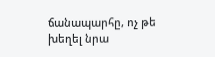ճանապարհը, ոչ թե խեղել նրա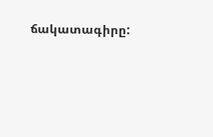ճակատագիրը: